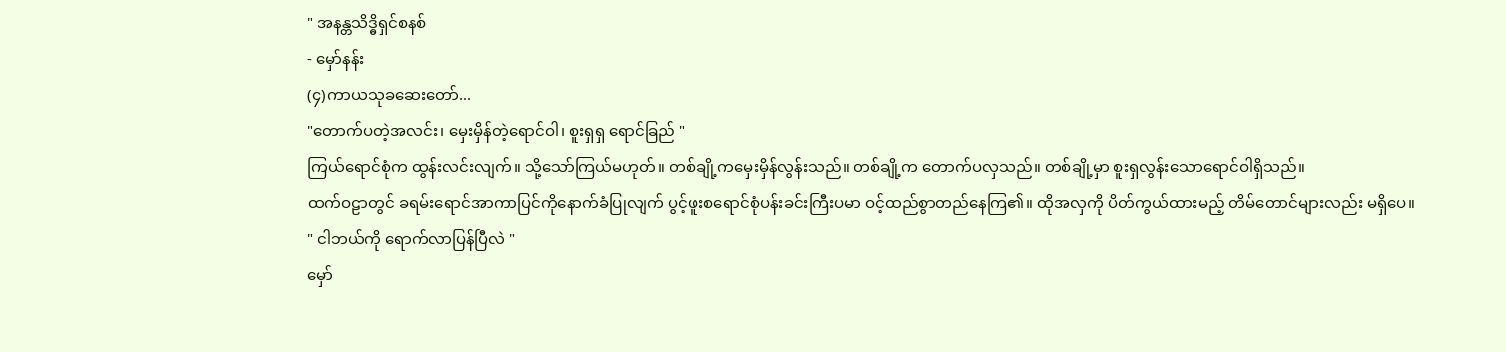" အနန္တသိဒ္ဓိရှင်စနစ်
- မှော်နန်း
(၄)ကာယသုခဆေးတော်...
"တောက်ပတဲ့အလင်း၊ မှေးမှိန်တဲ့ရောင်ဝါ၊ စူးရှရှ ရောင်ခြည် "
ကြယ်ရောင်စုံက ထွန်းလင်းလျက်။ သို့သော်ကြယ်မဟုတ်။ တစ်ချို့ကမှေးမှိန်လွန်းသည်။ တစ်ချို့က တောက်ပလှသည်။ တစ်ချို့မှာ စူးရှလွန်းသောရောင်ဝါရှိသည်။
ထက်ဝဠာတွင် ခရမ်းရောင်အာကာပြင်ကိုနောက်ခံပြုလျက် ပွင့်ဖူးစရောင်စုံပန်းခင်းကြီးပမာ ဝင့်ထည်စွာတည်နေကြ၏။ ထိုအလှကို ပိတ်ကွယ်ထားမည့် တိမ်တောင်များလည်း မရှိပေ။
" ငါဘယ်ကို ရောက်လာပြန်ပြီလဲ "
မှော်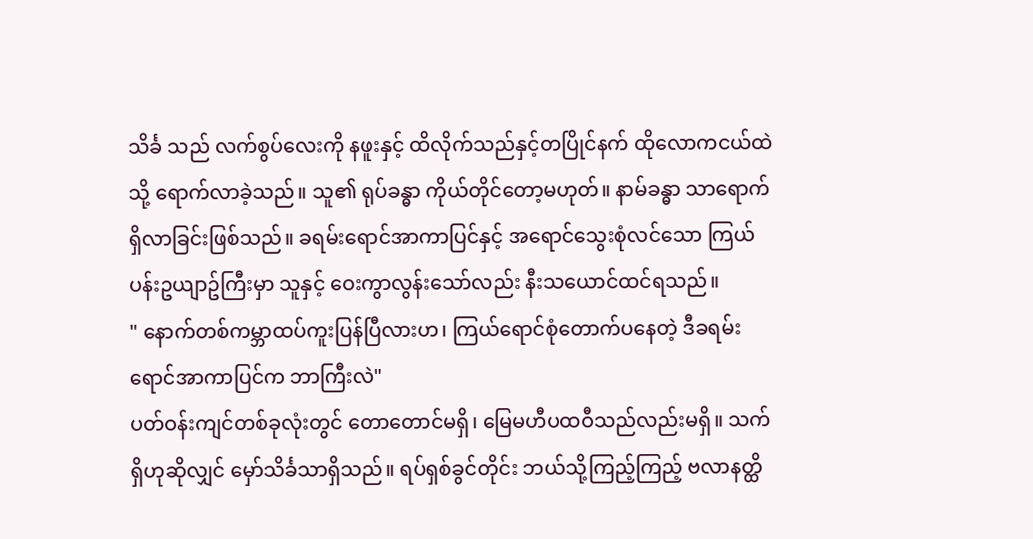သိင်္ခ သည် လက်စွပ်လေးကို နဖူးနှင့် ထိလိုက်သည်နှင့်တပြိုင်နက် ထိုလောကငယ်ထဲသို့ ရောက်လာခဲ့သည်။ သူ၏ ရုပ်ခန္ဓာ ကိုယ်တိုင်တော့မဟုတ်။ နာမ်ခန္ဓာ သာရောက်ရှိလာခြင်းဖြစ်သည်။ ခရမ်းရောင်အာကာပြင်နှင့် အရောင်သွေးစုံလင်သော ကြယ်ပန်းဥယျာဥ်ကြီးမှာ သူနှင့် ဝေးကွာလွန်းသော်လည်း နီးသယောင်ထင်ရသည်။
" နောက်တစ်ကမ္ဘာထပ်ကူးပြန်ပြီလားဟ၊ ကြယ်ရောင်စုံတောက်ပနေတဲ့ ဒီခရမ်းရောင်အာကာပြင်က ဘာကြီးလဲ"
ပတ်ဝန်းကျင်တစ်ခုလုံးတွင် တောတောင်မရှိ၊ မြေမဟီပထဝီသည်လည်းမရှိ။ သက်ရှိဟုဆိုလျှင် မှော်သိင်္ခသာရှိသည်။ ရပ်ရှစ်ခွင်တိုင်း ဘယ်သို့ကြည့်ကြည့် ဗလာနတ္ထိ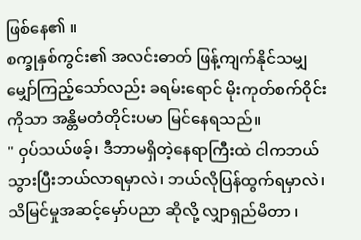ဖြစ်နေ၏ ။
စက္ခုနှစ်ကွင်း၏ အလင်းဓာတ် ဖြန့်ကျက်နိုင်သမျှ မျှော်ကြည့်သော်လည်း ခရမ်းရောင် မိုးကုတ်စက်ဝိုင်းကိုသာ အန္တိမတံတိုင်းပမာ မြင်နေရသည်။
" ဝှပ်သယ်ဖခ့်၊ ဒီဘာမရှိတဲ့နေရာကြီးထဲ ငါကဘယ်သွားပြီးဘယ်လာရမှာလဲ၊ ဘယ်လိုပြန်ထွက်ရမှာလဲ၊ သိမြင်မှုအဆင့်မှော်ပညာ ဆိုလို့ လျှာရှည်မိတာ ၊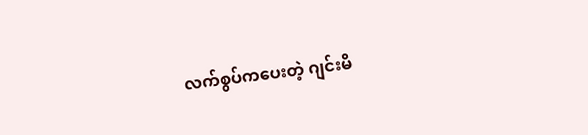လက်စွပ်ကပေးတဲ့ ဂျင်းမိ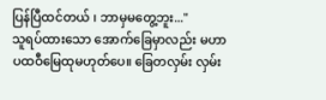ပြန်ပြီထင်တယ် ၊ ဘာမှမတွေ့ဘူး..."
သူရပ်ထားသော အောက်ခြေမှာလည်း မဟာပထဝီမြေထုမဟုတ်ပေ။ ခြေတလှမ်း လှမ်း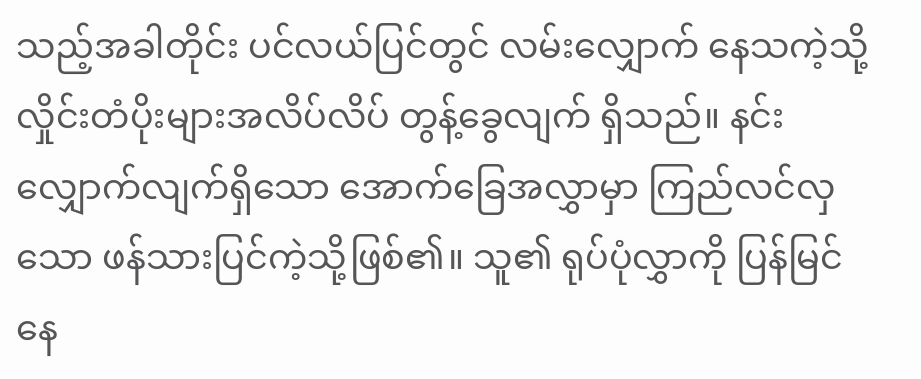သည့်အခါတိုင်း ပင်လယ်ပြင်တွင် လမ်းလျှောက် နေသကဲ့သို့
လှိုင်းတံပိုးများအလိပ်လိပ် တွန့်ခွေလျက် ရှိသည်။ နင်းလျှောက်လျက်ရှိသော အောက်ခြေအလွှာမှာ ကြည်လင်လှသော ဖန်သားပြင်ကဲ့သို့ဖြစ်၏။ သူ၏ ရုပ်ပုံလွှာကို ပြန်မြင်နေ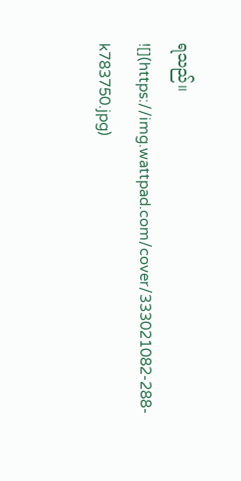ရသည်။
![](https://img.wattpad.com/cover/333021082-288-k783750.jpg)